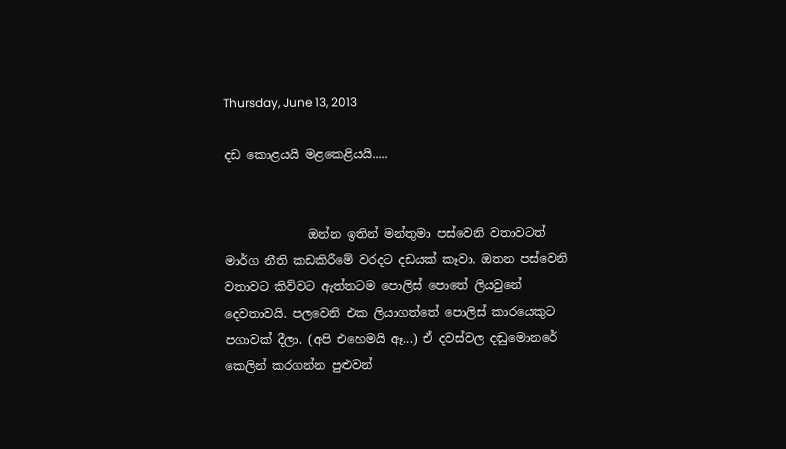Thursday, June 13, 2013

දඩ කොළයයි මළකෙළියයි.....


              ඔන්න ඉතින් මන්තුමා පස්වෙනි වතාවටත් මාර්ග නීති කඩකිරීමේ වරදට දඩයක් කෑවා. ඔතන පස්වෙනි වතාවට කිව්වට ඇත්තටම පොලිස් පොතේ ලියවුනේ දෙවතාවයි. පලවෙනි එක ලියාගත්තේ පොලිස් කාරයෙකුට පගාවක් දීලා. (අපි එහෙමයි ඈ...) ඒ දවස්වල දඬුමොනරේ කෙලින් කරගන්න පුළුවන්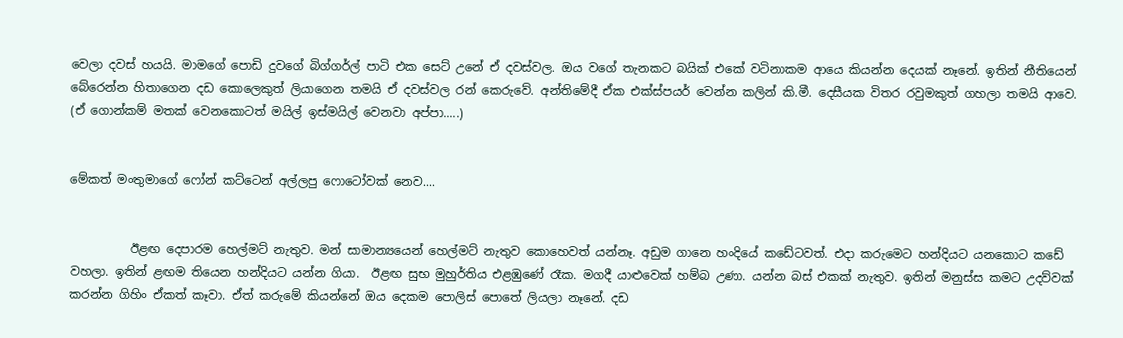වෙලා දවස් හයයි. මාමගේ පොඩි දුවගේ බිග්ගර්ල් පාටි එක සෙට් උනේ ඒ දවස්වල. ඔය වගේ තැනකට බයික් එකේ වටිනාකම ආයෙ කියන්න දෙයක් නෑනේ. ඉතින් නීතියෙන් බේරෙන්න හිතාගෙන දඩ කොලෙකුත් ලියාගෙන තමයි ඒ දවස්වල රන් කෙරුවේ. අන්තිමේදී ඒක එක්ස්පයර් වෙන්න කලින් කි.මී. දෙසීයක විතර රවුමකුත් ගහලා තමයි ආවෙ. (ඒ ගොන්කම් මතක් වෙනකොටත් මයිල් ඉස්මයිල් වෙනවා අප්පා.....)


මේකත් මංතුමාගේ ෆෝන් කට්ටෙන් අල්ලපු ෆොටෝවක් නෙව....


          ඊළඟ දෙපාරම හෙල්මට් නැතුව. මන් සාමාන්‍යයෙන් හෙල්මට් නැතුව කොහෙවත් යන්නෑ. අඩුම ගානෙ හංදියේ කඩේටවත්. එදා කරුමෙට හන්දියට යනකොට කඩේ වහලා. ඉතින් ළඟම තියෙන හන්දියට යන්න ගියා.  ඊළඟ සුභ මුහුර්තිය එළඹුණේ රෑක. මගදී යාළුවෙක් හම්බ උණා. යන්න බස් එකක් නැතුව. ඉතින් මනුස්ස කමට උදව්වක් කරන්න ගිහිං ඒකත් කෑවා. ඒත් කරුමේ කියන්නේ ඔය දෙකම පොලිස් පොතේ ලියලා නෑනේ. දඩ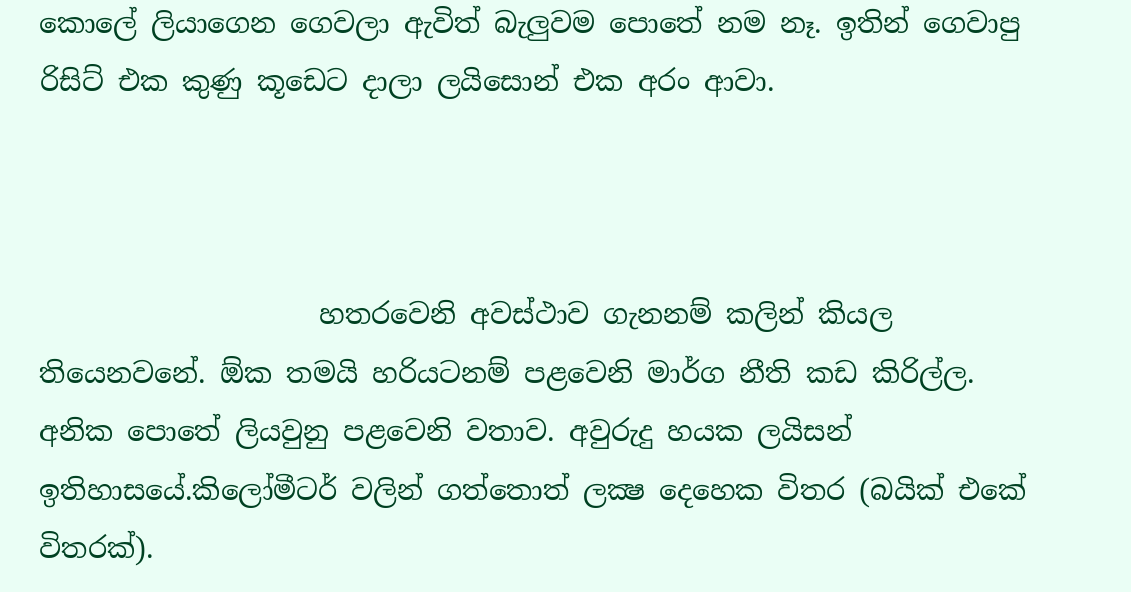කොලේ ලියාගෙන ගෙවලා ඇවිත් බැලුවම පොතේ නම නෑ. ඉතින් ගෙවාපු රිසිට් එක කුණු කූඩෙට දාලා ලයිසොන් එක අරං ආවා.



                    හතරවෙනි අවස්ථාව ගැනනම් කලින් කියල තියෙනවනේ. ඕක තමයි හරියටනම් පළවෙනි මාර්ග නීති කඩ කිරිල්ල. අනික පොතේ ලියවුනු පළවෙනි වතාව. අවුරුදු හයක ලයිසන් ඉතිහාසයේ.කිලෝමීටර් වලින් ගත්තොත් ලක්‍ෂ දෙහෙක විතර (බයික් එකේ විතරක්).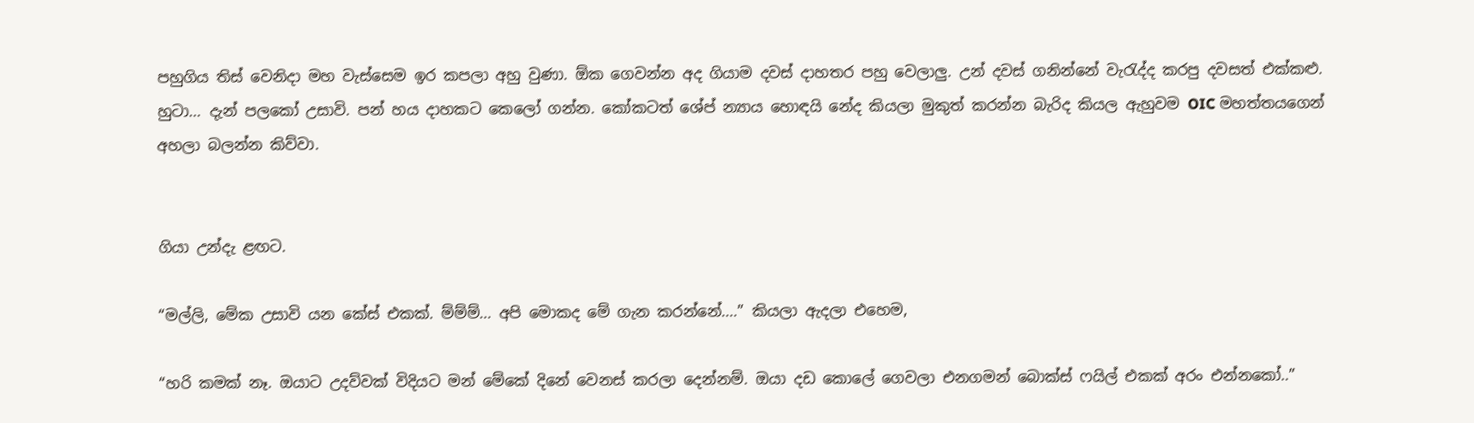පහුගිය තිස් වෙනිදා මහ වැස්සෙම ඉර කපලා අහු වුණා. ඕක ගෙවන්න අද ගියාම දවස් දාහතර පහු වෙලාලු. උන් දවස් ගනින්නේ වැරැද්ද කරපු දවසත් එක්කළු. හුටා... දැන් පලකෝ උසාවි. පන් හය දාහකට කෙලෝ ගන්න. කෝකටත් ශේප් න්‍යාය හොඳයි නේද කියලා මුකුත් කරන්න බැරිද කියල ඇහුවම OIC මහත්තයගෙන් අහලා බලන්න කිව්වා.


ගියා උන්දැ ළඟට.

“මල්ලි, මේක උසාවි යන කේස් එකක්. ම්ම්ම්... අපි මොකද මේ ගැන කරන්නේ....” කියලා ඇදලා එහෙම,

“හරි කමක් නෑ. ඔයාට උදව්වක් විදියට මන් මේකේ දිනේ වෙනස් කරලා දෙන්නම්. ඔයා දඩ කොලේ ගෙවලා එනගමන් බොක්ස් ෆයිල් එකක් අරං එන්නකෝ..”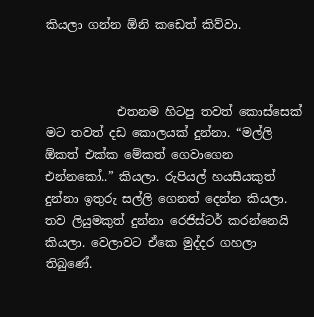කියලා ගන්න ඕනි කඩෙත් කිව්වා.



            එතනම හිටපු තවත් කොස්සෙක් මට තවත් දඩ කොලයක් දුන්නා. “මල්ලි ඕකත් එක්ක මේකත් ගෙවාගෙන එන්නකෝ..” කියලා. රුපියල් හයසීයකුත් දුන්නා ඉතුරු සල්ලි ගෙනත් දෙන්න කියලා. තව ලියුමකුත් දුන්නා රෙජිස්ටර් කරන්නෙයි කියලා. වෙලාවට ඒකෙ මුද්දර ගහලා තිබුණේ.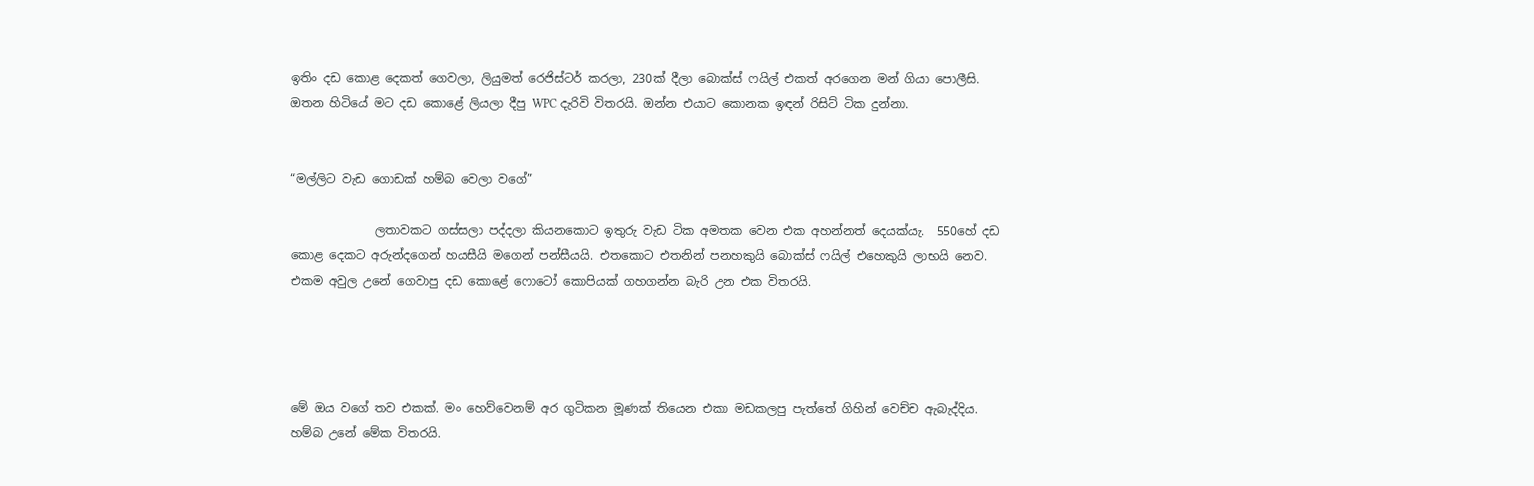ඉතිං දඩ කොළ දෙකත් ගෙවලා, ලියුමත් රෙජිස්ටර් කරලා, 230ක් දීලා බොක්ස් ෆයිල් එකත් අරගෙන මන් ගියා පොලීසි. ඔතන හිටියේ මට දඩ කොළේ ලියලා දීපු WPC දැරිවි විතරයි. ඔන්න එයාට කොනක ඉඳන් රිසිට් ටික දුන්නා.


“මල්ලිට වැඩ ගොඩක් හම්බ වෙලා වගේ”

              ලතාවකට ගස්සලා පද්දලා කියනකොට ඉතුරු වැඩ ටික අමතක වෙන එක අහන්නත් දෙයක්යැ.  550හේ දඩ කොළ දෙකට අරුන්දගෙන් හයසීයි මගෙන් පන්සීයයි. එතකොට එතනින් පනහකුයි බොක්ස් ෆයිල් එහෙකුයි ලාභයි නෙව. එකම අවුල උනේ ගෙවාපු දඩ කොළේ ෆොටෝ කොපියක් ගහගන්න බැරි උන එක විතරයි.




මේ ඔය වගේ තව එකක්. මං හෙව්වෙනම් අර ගුටිකන මූණක් තියෙන එකා මඩකලපු පැත්තේ ගිහින් වෙච්ච ඇබැද්දිය. හම්බ උනේ මේක විතරයි.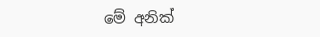මේ අනික්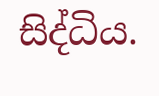සිද්ධිය.